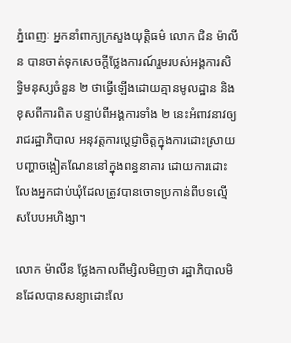ភ្នំពេញៈ អ្នកនាំពាក្យក្រសួងយុត្តិធម៌ លោក ជិន ម៉ាលីន បានចាត់ទុកសេចក្ដីថ្លែងការណ៍រួមរបស់អង្គការសិទ្ធិមនុស្សចំនួន ២ ថាធ្វើឡើងដោយគ្មានមូលដ្ឋាន និងខុសពីការពិត បន្ទាប់ពីអង្គការទាំង ២ នេះអំពាវនាវឲ្យរាជរដ្ឋាភិបាល អនុវត្តការប្ដេជ្ញាចិត្តក្នុងការដោះស្រាយបញ្ហាចង្អៀតណែននៅក្នុងពន្ធនាគារ ដោយការដោះលែងអ្នកជាប់ឃុំដែលត្រូវបានចោទប្រកាន់ពីបទល្មើសបែបអហិង្សា។

លោក ម៉ាលីន ថ្លែងកាលពីម្សិលមិញថា រដ្ឋាភិបាលមិនដែលបានសន្យាដោះលែ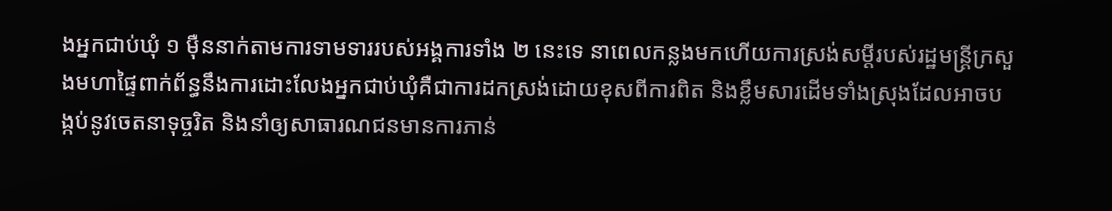ងអ្នកជាប់ឃុំ ១ ម៉ឺននាក់តាមការទាមទាររបស់អង្គការទាំង ២ នេះទេ នាពេលកន្លងមកហើយការស្រង់សម្ដីរបស់រដ្ឋមន្ត្រីក្រសួងមហាផ្ទៃពាក់ព័ន្ធនឹងការដោះលែងអ្នកជាប់ឃុំគឺជាការដកស្រង់ដោយខុសពីការពិត និងខ្លឹមសារដើមទាំងស្រុងដែលអាចបង្កប់នូវចេតនាទុច្ចរិត និងនាំឲ្យសាធារណជនមានការភាន់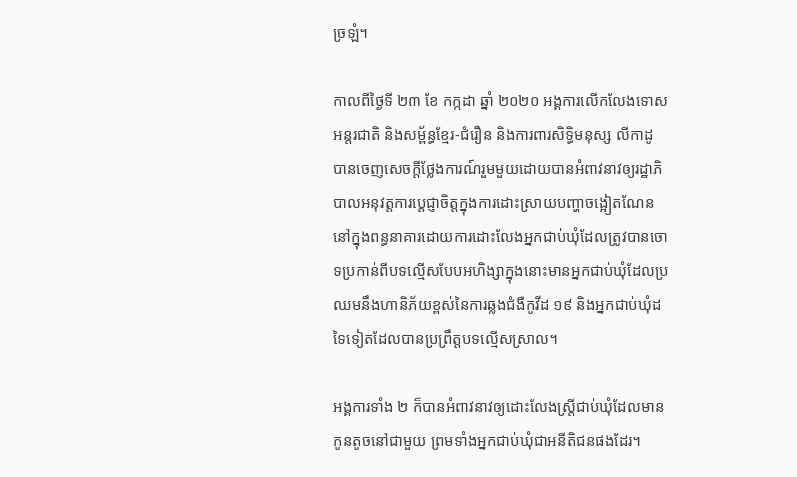ច្រឡំ។

កាលពីថ្ងៃទី ២៣ ខែ កក្កដា ឆ្នាំ ២០២០ អង្គការលើកលែងទោសអន្តរជាតិ និងសម្ព័ន្ធខ្មែរ-ជំរឿន និងការពារសិទ្ធិមនុស្ស លីកាដូ បានចេញសេចក្ដីថ្លែងការណ៍រួមមួយដោយបានអំពាវនាវឲ្យរដ្ឋាភិបាលអនុវត្តការប្ដេជ្ញាចិត្តក្នុងការដោះស្រាយបញ្ហាចង្អៀតណែននៅក្នុងពន្ធនាគារដោយការដោះលែងអ្នកជាប់ឃុំដែលត្រូវបានចោទប្រកាន់ពីបទល្មើសបែបអហិង្សាក្នុងនោះមានអ្នកជាប់ឃុំដែលប្រឈមនឹងហានិភ័យខ្ពស់នៃការឆ្លងជំងឺកូវីដ ១៩ និងអ្នកជាប់ឃុំដទៃទៀតដែលបានប្រព្រឹត្តបទល្មើសស្រាល។

អង្គការទាំង ២ ក៏បានអំពាវនាវឲ្យដោះលែងស្ត្រីជាប់ឃុំដែលមានកូនតូចនៅជាមួយ ព្រមទាំងអ្នកជាប់ឃុំជាអនីតិជនផងដែរ។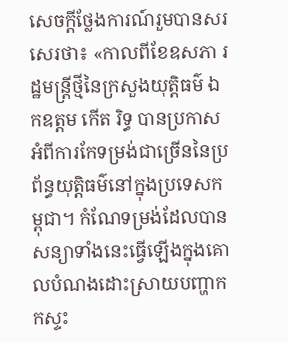សេចក្ដីថ្លែងការណ៍រួមបានសរសេរថា៖ «កាលពីខែឧសភា រដ្ឋមន្ត្រីថ្មីនៃក្រសួងយុត្តិធម៌ ឯកឧត្ដម កើត រិទ្ធ បានប្រកាសអំពីការកែទម្រង់ជាច្រើននៃប្រព័ន្ធយុត្តិធម៌នៅក្នុងប្រទេសកម្ពុជា។ កំណែទម្រង់ដែលបានសន្យាទាំងនេះធ្វើឡើងក្នុងគោលបំណងដោះស្រាយបញ្ហាកកស្ទះ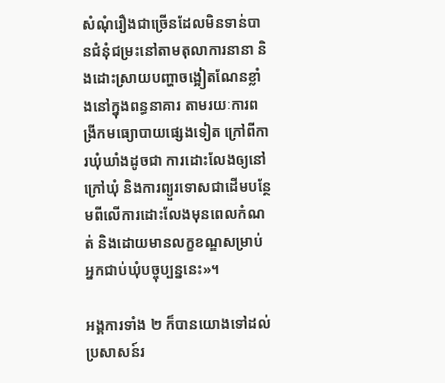សំណុំរឿងជាច្រើនដែលមិនទាន់បានជំនុំជម្រះនៅតាមតុលាការនានា និងដោះស្រាយបញ្ហាចង្អៀតណែនខ្លាំងនៅក្នុងពន្ធនាគារ តាមរយៈការពង្រីកមធ្យោបាយផ្សេងទៀត ក្រៅពីការឃុំឃាំងដូចជា ការដោះលែងឲ្យនៅក្រៅឃុំ និងការព្យួរទោសជាដើមបន្ថែមពីលើការដោះលែងមុនពេលកំណត់ និងដោយមានលក្ខខណ្ឌសម្រាប់អ្នកជាប់ឃុំបច្ចុប្បន្ននេះ»។

អង្គការទាំង ២ ក៏បានយោងទៅដល់ប្រសាសន៍រ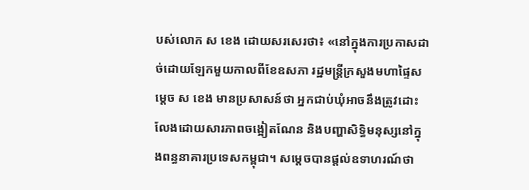បស់លោក ស ខេង ដោយសរសេរថា៖ «នៅក្នុងការប្រកាសដាច់ដោយឡែកមួយកាលពីខែឧសភា រដ្ឋមន្ត្រីក្រសួងមហាផ្ទៃសម្ដេច ស ខេង មានប្រសាសន៍ថា អ្នកជាប់ឃុំអាចនឹងត្រូវដោះលែងដោយសារភាពចង្អៀតណែន និងបញ្ហាសិទ្ធិមនុស្សនៅក្នុងពន្ធនាគារប្រទេសកម្ពុជា។ សម្ដេចបានផ្ដល់ឧទាហរណ៍ថា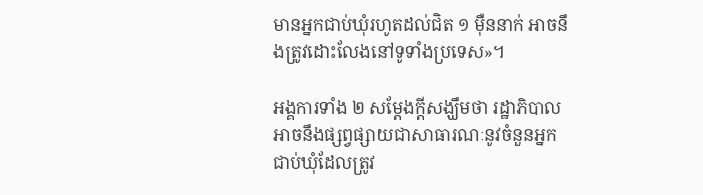មានអ្នកជាប់ឃុំរហូតដល់ជិត ១ ម៉ឺននាក់ អាចនឹងត្រូវដោះលែងនៅទូទាំងប្រទេស»។

អង្គការទាំង ២ សម្តែងក្តីសង្ឃឹមថា រដ្ឋាភិបាលអាចនឹងផ្សព្វផ្សាយជាសាធារណៈនូវចំនួនអ្នកជាប់ឃុំដែលត្រូវ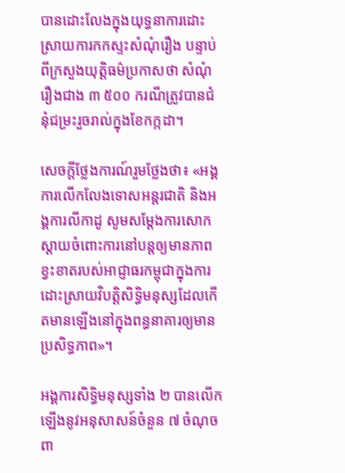បានដោះលែងក្នុងយុទ្ធនាការដោះស្រាយការកកស្ទះសំណុំរឿង បន្ទាប់ពីក្រសួងយុត្តិធម៌ប្រកាសថា សំណុំរឿងជាង ៣ ៥០០ ករណីត្រូវបានជំនុំជម្រះរួចរាល់ក្នុងខែកក្កដា។

សេចក្ដីថ្លែងការណ៍រួមថ្លែងថា៖ «អង្គការលើកលែងទោសអន្តរជាតិ និងអង្គការលីកាដូ សូមសម្ដែងការសោកស្ដាយចំពោះការនៅបន្តឲ្យមានភាពខ្វះខាតរបស់អាជ្ញាធរកម្ពុជាក្នុងការដោះស្រាយវិបត្តិសិទ្ធិមនុស្សដែលកើតមានឡើងនៅក្នុងពន្ធនាគារឲ្យមានប្រសិទ្ធភាព»។

អង្គការសិទ្ធិមនុស្សទាំង ២ បានលើកឡើងនូវអនុសាសន៍ចំនួន ៧ ចំណុចពា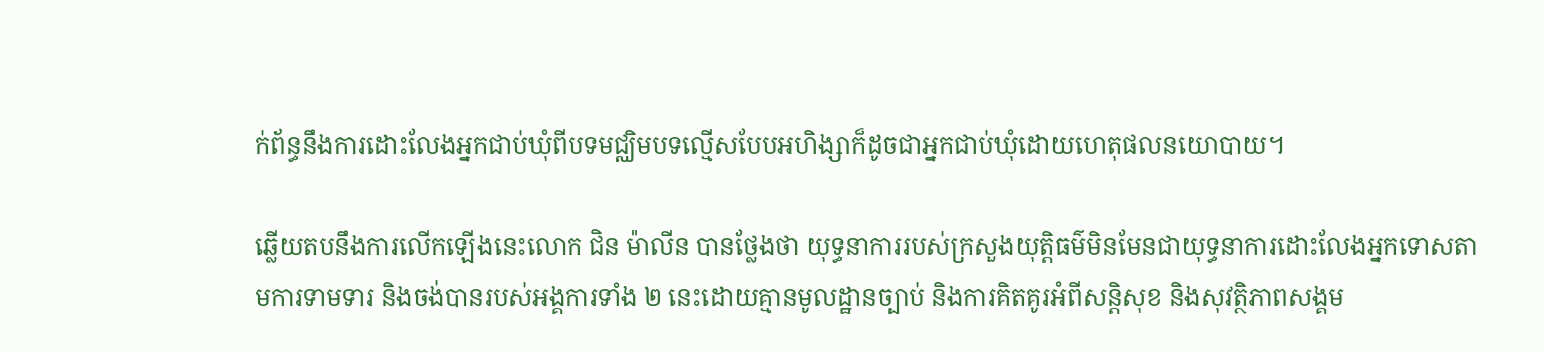ក់ព័ន្ធនឹងការដោះលែងអ្នកជាប់ឃុំពីបទមជ្ឈិមបទល្មើសបែបអហិង្សាក៏ដូចជាអ្នកជាប់ឃុំដោយហេតុផលនយោបាយ។

ឆ្លើយតបនឹងការលើកឡើងនេះលោក ជិន ម៉ាលីន បានថ្លែងថា យុទ្ធនាការរបស់ក្រសួងយុត្តិធម៌មិនមែនជាយុទ្ធនាការដោះលែងអ្នកទោសតាមការទាមទារ និងចង់បានរបស់អង្គការទាំង ២ នេះដោយគ្មានមូលដ្ឋានច្បាប់ និងការគិតគូរអំពីសន្តិសុខ និងសុវត្ថិភាពសង្គម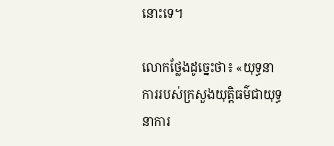នោះទេ។

លោកថ្លែងដូច្នេះថា៖ «យុទ្ធនាការរបស់ក្រសួងយុត្តិធម៌ជាយុទ្ធនាការ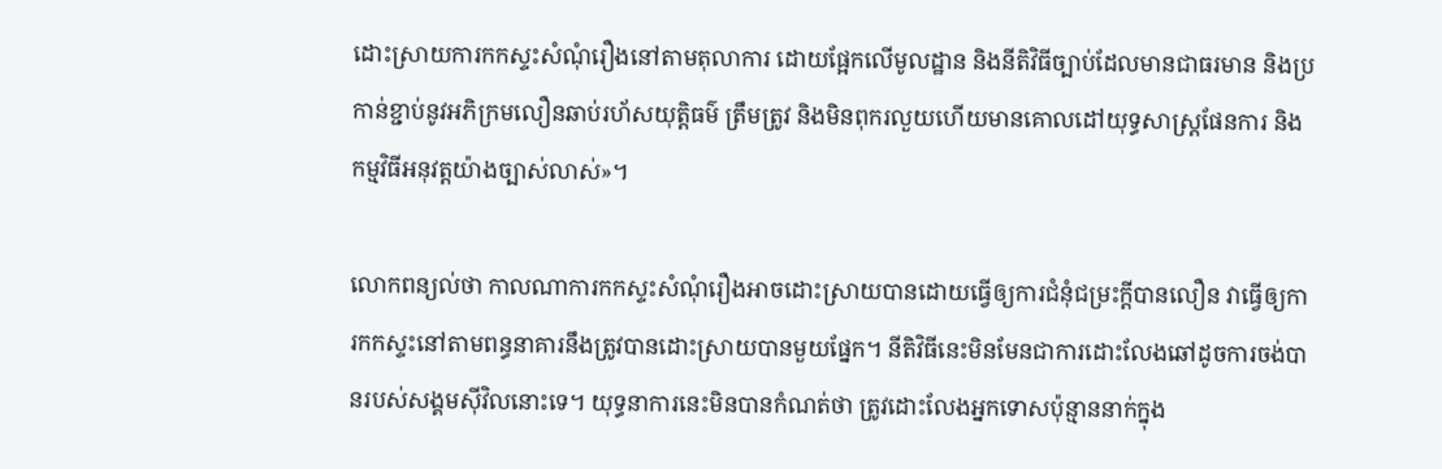ដោះស្រាយការកកស្ទះសំណុំរឿងនៅតាមតុលាការ ដោយផ្អែកលើមូលដ្ឋាន និងនីតិវិធីច្បាប់ដែលមានជាធរមាន និងប្រកាន់ខ្ជាប់នូវអភិក្រមលឿនឆាប់រហ័សយុត្តិធម៌ ត្រឹមត្រូវ និងមិនពុករលួយហើយមានគោលដៅយុទ្ធសាស្ត្រផែនការ និងកម្មវិធីអនុវត្តយ៉ាងច្បាស់លាស់»។

លោកពន្យល់ថា កាលណាការកកស្ទះសំណុំរឿងអាចដោះស្រាយបានដោយធ្វើឲ្យការជំនុំជម្រះក្ដីបានលឿន វាធ្វើឲ្យការកកស្ទះនៅតាមពន្ធនាគារនឹងត្រូវបានដោះស្រាយបានមួយផ្នែក។ នីតិវិធីនេះមិនមែនជាការដោះលែងឆៅដូចការចង់បានរបស់សង្គមស៊ីវិលនោះទេ។ យុទ្ធនាការនេះមិនបានកំណត់ថា ត្រូវដោះលែងអ្នកទោសប៉ុន្មាននាក់ក្នុង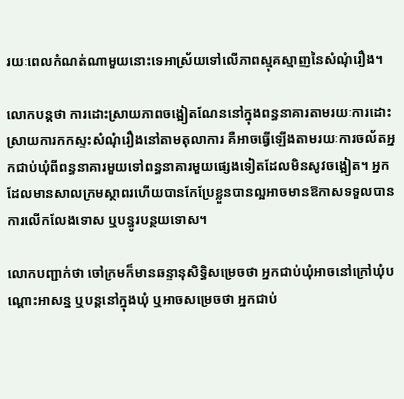រយៈពេលកំណត់ណាមួយនោះទេអាស្រ័យទៅលើភាពស្មុគស្មាញនៃសំណុំរឿង។

លោកបន្តថា ការដោះស្រាយភាពចង្អៀតណែននៅក្នុងពន្ធនាគារតាមរយៈការដោះស្រាយការកកស្ទះសំណុំរឿងនៅតាមតុលាការ គឺអាចធ្វើឡើងតាមរយៈការចល័តអ្នកជាប់ឃុំពីពន្ធនាគារមួយទៅពន្ធនាគារមួយផ្សេងទៀតដែលមិនសូវចង្អៀត។ អ្នកដែលមានសាលក្រមស្ថាពរហើយបានកែប្រែខ្លួនបានល្អអាចមានឱកាសទទួលបានការលើកលែងទោស ឬបន្ធូរបន្ថយទោស។

លោកបញ្ជាក់ថា ចៅក្រមក៏មានឆន្ទានុសិទ្ធិសម្រេចថា អ្នកជាប់ឃុំអាចនៅក្រៅឃុំបណ្ដោះអាសន្ន ឬបន្តនៅក្នុងឃុំ ឬអាចសម្រេចថា អ្នកជាប់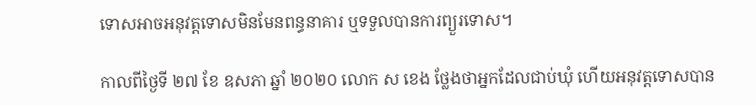ទោសអាចអនុវត្តទោសមិនមែនពន្ធនាគារ ឬទទួលបានការព្យួរទោស។

កាលពីថ្ងៃទី ២៧ ខែ ឧសភា ឆ្នាំ ២០២០ លោក ស ខេង ថ្លែងថាអ្នកដែលជាប់ឃុំ ហើយអនុវត្តទោសបាន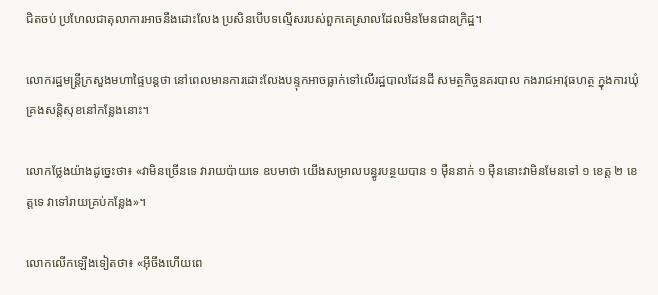ជិតចប់ ប្រហែលជាតុលាការអាចនឹងដោះលែង ប្រសិនបើបទល្មើសរបស់ពួកគេស្រាលដែលមិនមែនជាឧក្រិដ្ឋ។

លោករដ្ឋមន្ត្រីក្រសួងមហាផ្ទៃបន្តថា នៅពេលមានការដោះលែងបន្ទុកអាចធ្លាក់ទៅលើរដ្ឋបាលដែនដី សមត្ថកិច្ចនគរបាល កងរាជអាវុធហត្ថ ក្នុងការឃុំគ្រងសន្តិសុខនៅកន្លែងនោះ។

លោកថ្លែងយ៉ាងដូច្នេះថា៖ «វាមិនច្រើនទេ វារាយប៉ាយទេ ឧបមាថា យើងសម្រាលបន្ធូរបន្ថយបាន ១ ម៉ឺននាក់ ១ ម៉ឺននោះវាមិនមែនទៅ ១ ខេត្ត ២ ខេត្តទេ វាទៅរាយគ្រប់កន្លែង»។

លោកលើកឡើងទៀតថា៖ «អ៊ីចឹងហើយពេ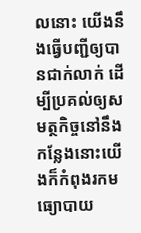លនោះ យើងនឹងធ្វើបញ្ជីឲ្យបានជាក់លាក់ ដើម្បីប្រគល់ឲ្យសមត្ថកិច្ចនៅនឹងកន្លែងនោះយើងក៏កំពុងរកមធ្យោបាយ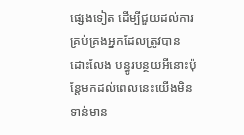ផ្សេងទៀត ដើម្បីជួយដល់ការគ្រប់គ្រងអ្នកដែលត្រូវបានដោះលែង បន្ធូរបន្ថយអីនោះប៉ុន្តែមកដល់ពេលនេះយើងមិនទាន់មាន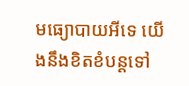មធ្យោបាយអីទេ យើងនឹងខិតខំបន្តទៅ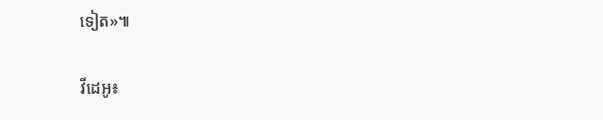ទៀត»៕

វីដេអូ៖